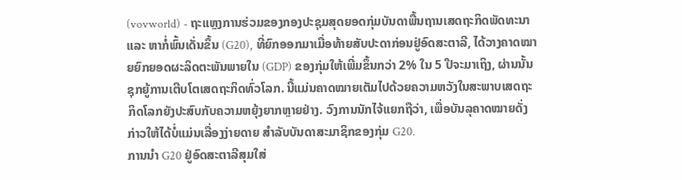(vovworld) - ຖະແຫຼງການຮ່ວມຂອງກອງປະຊຸມສຸດຍອດກຸ່ມບັນດາພື້ນຖານເສດຖະກິດພັດທະນາ ແລະ ຫາກໍ່ພົ້ນເດັ່ນຂຶ້ນ (G20), ທີ່ຍົກອອກມາເມື່ອທ້າຍສັບປະດາກ່ອນຢູ່ອົດສະຕາລີ, ໄດ້ວາງຄາດໝາຍຍົກຍອດຜະລິດຕະພັນພາຍໃນ (GDP) ຂອງກຸ່ມໃຫ້ເພີ່ມຂຶ້ນກວ່າ 2% ໃນ 5 ປີຈະມາເຖິງ, ຜ່ານນັ້ນຊຸກຍູ້ການເຕີບໂຕເສດຖະກິດທົ່ວໂລກ. ນີ້ແມ່ນຄາດໝາຍເຕັມໄປດ້ວຍຄວາມຫວັງໃນສະພາບເສດຖະກິດໂລກຍັງປະສົບກັບຄວາມຫຍຸ້ງຍາກຫຼາຍຢ່າງ. ວົງການນັກໄຈ້ແຍກຖືວ່າ, ເພື່ອບັນລຸຄາດໝາຍດັ່ງກ່າວໃຫ້ໄດ້ບໍ່ແມ່ນເລື່ອງງ່າຍດາຍ ສຳລັບບັນດາສະມາຊິກຂອງກຸ່ມ G20.
ການນຳ G20 ຢູ່ອົດສະຕາລີສຸມໃສ່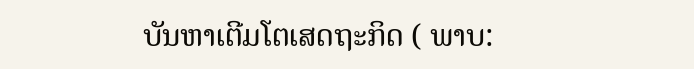ບັນຫາເຕີມໂຕເສດຖະກິດ ( ພາບ: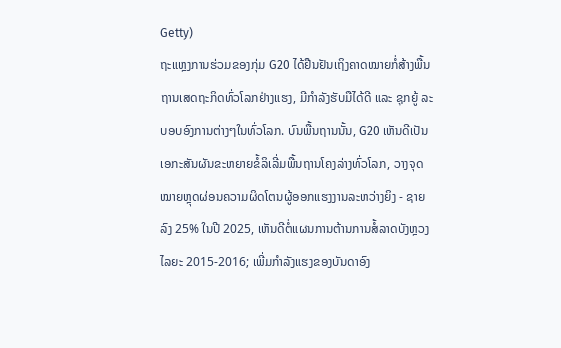Getty)
ຖະແຫຼງການຮ່ວມຂອງກຸ່ມ G20 ໄດ້ຢືນຢັນເຖິງຄາດໝາຍກໍ່ສ້າງພື້ນຖານເສດຖະກິດທົ່ວໂລກຢ່າງແຮງ, ມີກຳລັງຮັບມືໄດ້ດີ ແລະ ຊຸກຍູ້ ລະບອບອົງການຕ່າງໆໃນທົ່ວໂລກ. ບົນພື້ນຖານນັ້ນ, G20 ເຫັນດີເປັນເອກະສັນຜັນຂະຫຍາຍຂໍ້ລິເລີ່ມພື້ນຖານໂຄງລ່າງທົ່ວໂລກ, ວາງຈຸດໝາຍຫຼຸດຜ່ອນຄວາມຜິດໂຕນຜູ້ອອກແຮງງານລະຫວ່າງຍິງ - ຊາຍ ລົງ 25% ໃນປີ 2025, ເຫັນດີຕໍ່ແຜນການຕ້ານການສໍ້ລາດບັງຫຼວງໄລຍະ 2015-2016; ເພີ່ມກຳລັງແຮງຂອງບັນດາອົງ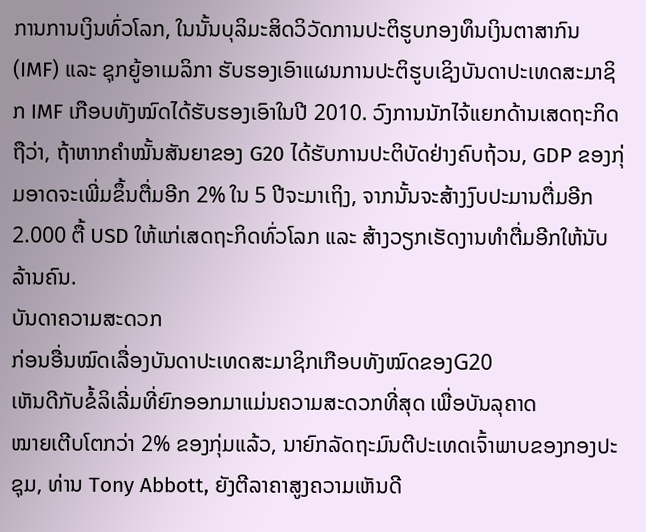ການການເງິນທົ່ວໂລກ, ໃນນັ້ນບຸລິມະສິດວິວັດການປະຕິຮູບກອງທຶນເງິນຕາສາກົນ (IMF) ແລະ ຊຸກຍູ້ອາເມລິກາ ຮັບຮອງເອົາແຜນການປະຕິຮູບເຊິງບັນດາປະເທດສະມາຊິກ IMF ເກືອບທັງໝົດໄດ້ຮັບຮອງເອົາໃນປີ 2010. ວົງການນັກໄຈ້ແຍກດ້ານເສດຖະກິດຖືວ່າ, ຖ້າຫາກຄຳໝັ້ນສັນຍາຂອງ G20 ໄດ້ຮັບການປະຕິບັດຢ່າງຄົບຖ້ວນ, GDP ຂອງກຸ່ມອາດຈະເພີ່ມຂຶ້ນຕື່ມອີກ 2% ໃນ 5 ປີຈະມາເຖິງ, ຈາກນັ້ນຈະສ້າງງົບປະມານຕື່ມອີກ 2.000 ຕື້ USD ໃຫ້ແກ່ເສດຖະກິດທົ່ວໂລກ ແລະ ສ້າງວຽກເຮັດງານທຳຕື່ມອີກໃຫ້ນັບລ້ານຄົນ.
ບັນດາຄວາມສະດວກ
ກ່ອນອື່ນໝົດເລື່ອງບັນດາປະເທດສະມາຊິກເກືອບທັງໝົດຂອງG20
ເຫັນດີກັບຂໍ້ລິເລີ່ມທີ່ຍົກອອກມາແມ່ນຄວາມສະດວກທີ່ສຸດ ເພື່ອບັນລຸຄາດ
ໝາຍເຕີບໂຕກວ່າ 2% ຂອງກຸ່ມແລ້ວ, ນາຍົກລັດຖະມົນຕີປະເທດເຈົ້າພາບຂອງກອງປະຊຸມ, ທ່ານ Tony Abbott, ຍັງຕີລາຄາສູງຄວາມເຫັນດີ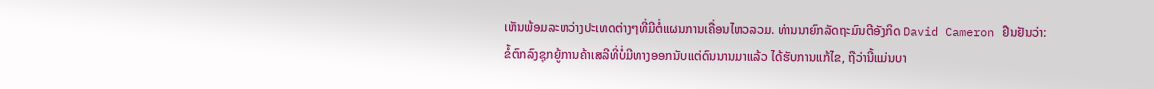ເຫັນພ້ອມລະຫວ່າງປະເທດຕ່າງໆທີ່ມີຕໍ່ແຜນການເຄື່ອນໄຫວລວມ. ທ່ານນາຍົກລັດຖະມົນຕີອັງກິດ David Cameron ຢືນຢັນວ່າ: ຂໍ້ຕົກລົງຊຸກຍູ້ການຄ້າເສລີທີ່ບໍ່ມີທາງອອກນັບແຕ່ດົນນານມາແລ້ວ ໄດ້ຮັບການແກ້ໄຂ, ຖືວ່ານີ້ແມ່ນບາ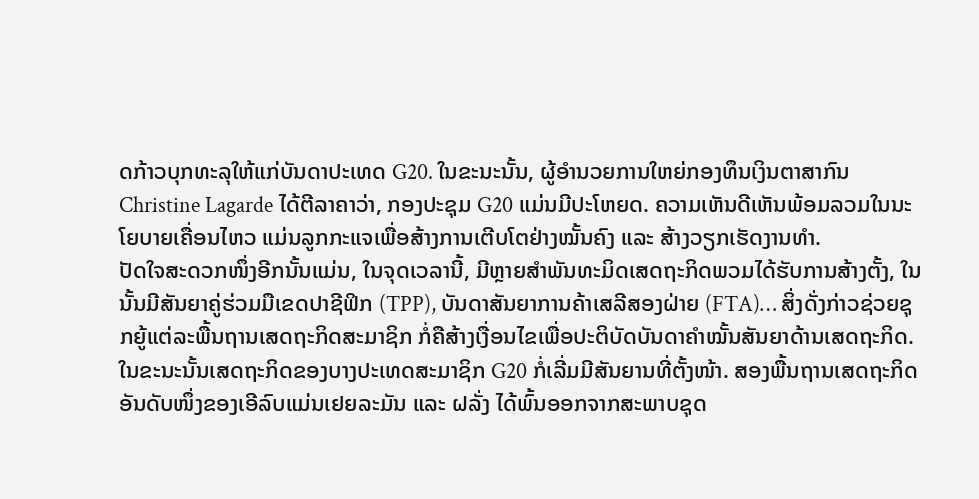ດກ້າວບຸກທະລຸໃຫ້ແກ່ບັນດາປະເທດ G20. ໃນຂະນະນັ້ນ, ຜູ້ອຳນວຍການໃຫຍ່ກອງທຶນເງິນຕາສາກົນ Christine Lagarde ໄດ້ຕີລາຄາວ່າ, ກອງປະຊຸມ G20 ແມ່ນມີປະໂຫຍດ. ຄວາມເຫັນດີເຫັນພ້ອມລວມໃນນະໂຍບາຍເຄື່ອນໄຫວ ແມ່ນລູກກະແຈເພື່ອສ້າງການເຕີບໂຕຢ່າງໝັ້ນຄົງ ແລະ ສ້າງວຽກເຮັດງານທຳ.
ປັດໃຈສະດວກໜຶ່ງອີກນັ້ນແມ່ນ, ໃນຈຸດເວລານີ້, ມີຫຼາຍສຳພັນທະມິດເສດຖະກິດພວມໄດ້ຮັບການສ້າງຕັ້ງ, ໃນນັ້ນມີສັນຍາຄູ່ຮ່ວມມືເຂດປາຊີຟິກ (TPP), ບັນດາສັນຍາການຄ້າເສລີສອງຝ່າຍ (FTA)… ສິ່ງດັ່ງກ່າວຊ່ວຍຊຸກຍູ້ແຕ່ລະພື້ນຖານເສດຖະກິດສະມາຊິກ ກໍ່ຄືສ້າງເງື່ອນໄຂເພື່ອປະຕິບັດບັນດາຄຳໝັ້ນສັນຍາດ້ານເສດຖະກິດ.
ໃນຂະນະນັ້ນເສດຖະກິດຂອງບາງປະເທດສະມາຊິກ G20 ກໍ່ເລີ່ມມີສັນຍານທີ່ຕັ້ງໜ້າ. ສອງພື້ນຖານເສດຖະກິດອັນດັບໜຶ່ງຂອງເອີລົບແມ່ນເຢຍລະມັນ ແລະ ຝລັ່ງ ໄດ້ພົ້ນອອກຈາກສະພາບຊຸດ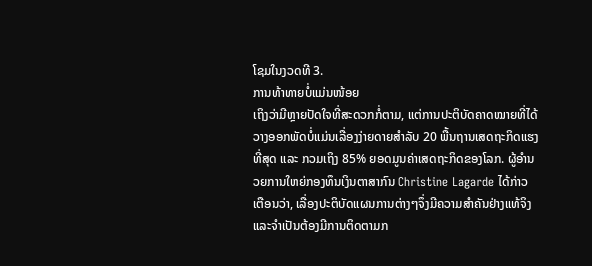ໂຊມໃນງວດທີ 3.
ການທ້າທາຍບໍ່ແມ່ນໜ້ອຍ
ເຖິງວ່າມີຫຼາຍປັດໃຈທີ່ສະດວກກໍ່ຕາມ, ແຕ່ການປະຕິບັດຄາດໝາຍທີ່ໄດ້ວາງອອກພັດບໍ່ແມ່ນເລື່ອງງ່າຍດາຍສຳລັບ 20 ພື້ນຖານເສດຖະກິດແຮງທີ່ສຸດ ແລະ ກວມເຖິງ 85% ຍອດມູນຄ່າເສດຖະກິດຂອງໂລກ. ຜູ້ອຳນວຍການໃຫຍ່ກອງທຶນເງິນຕາສາກົນ Christine Lagarde ໄດ້ກ່າວເຕືອນວ່າ, ເລື່ອງປະຕິບັດແຜນການຕ່າງໆຈຶ່ງມີຄວາມສຳຄັນຢ່າງແທ້ຈິງ ແລະຈຳເປັນຕ້ອງມີການຕິດຕາມກ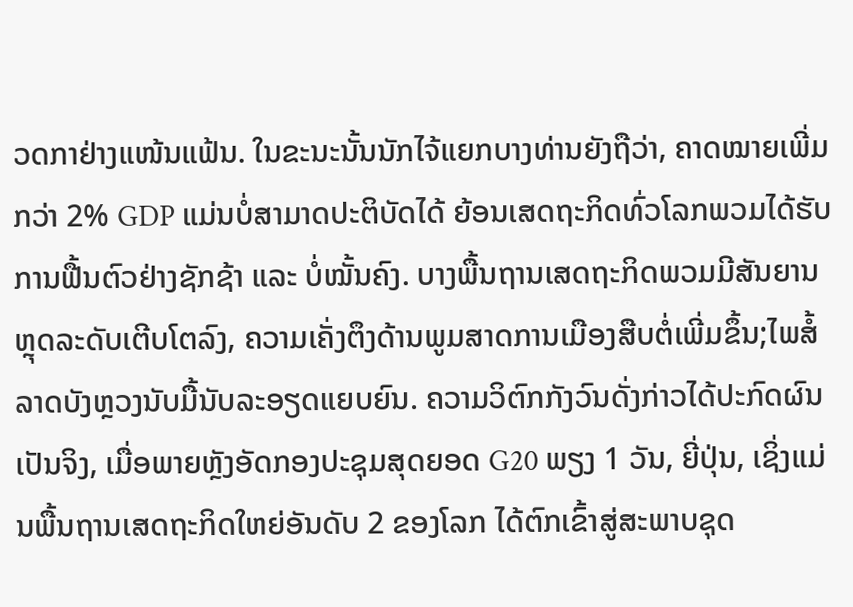ວດກາຢ່າງແໜ້ນແຟ້ນ. ໃນຂະນະນັ້ນນັກໄຈ້ແຍກບາງທ່ານຍັງຖືວ່າ, ຄາດໝາຍເພີ່ມກວ່າ 2% GDP ແມ່ນບໍ່ສາມາດປະຕິບັດໄດ້ ຍ້ອນເສດຖະກິດທົ່ວໂລກພວມໄດ້ຮັບການຟື້ນຕົວຢ່າງຊັກຊ້າ ແລະ ບໍ່ໝັ້ນຄົງ. ບາງພື້ນຖານເສດຖະກິດພວມມີສັນຍານຫຼຸດລະດັບເຕີບໂຕລົງ, ຄວາມເຄັ່ງຕຶງດ້ານພູມສາດການເມືອງສືບຕໍ່ເພີ່ມຂຶ້ນ;ໄພສໍ້ລາດບັງຫຼວງນັບມື້ນັບລະອຽດແຍບຍົນ. ຄວາມວິຕົກກັງວົນດັ່ງກ່າວໄດ້ປະກົດຜົນເປັນຈິງ, ເມື່ອພາຍຫຼັງອັດກອງປະຊຸມສຸດຍອດ G20 ພຽງ 1 ວັນ, ຍີ່ປຸ່ນ, ເຊິ່ງແມ່ນພື້ນຖານເສດຖະກິດໃຫຍ່ອັນດັບ 2 ຂອງໂລກ ໄດ້ຕົກເຂົ້າສູ່ສະພາບຊຸດ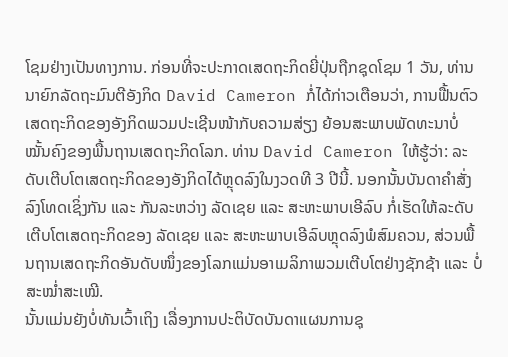ໂຊມຢ່າງເປັນທາງການ. ກ່ອນທີ່ຈະປະກາດເສດຖະກິດຍີ່ປຸ່ນຖືກຊຸດໂຊມ 1 ວັນ, ທ່ານນາຍົກລັດຖະມົນຕີອັງກິດ David Cameron ກໍ່ໄດ້ກ່າວເຕືອນວ່າ, ການຟື້ນຕົວເສດຖະກິດຂອງອັງກິດພວມປະເຊີນໜ້າກັບຄວາມສ່ຽງ ຍ້ອນສະພາບພັດທະນາບໍ່ໝັ້ນຄົງຂອງພື້ນຖານເສດຖະກິດໂລກ. ທ່ານ David Cameron ໃຫ້ຮູ້ວ່າ: ລະດັບເຕີບໂຕເສດຖະກິດຂອງອັງກິດໄດ້ຫຼຸດລົງໃນງວດທີ 3 ປີນີ້. ນອກນັ້ນບັນດາຄຳສັ່ງລົງໂທດເຊິ່ງກັນ ແລະ ກັນລະຫວ່າງ ລັດເຊຍ ແລະ ສະຫະພາບເອີລົບ ກໍ່ເຮັດໃຫ້ລະດັບເຕີບໂຕເສດຖະກິດຂອງ ລັດເຊຍ ແລະ ສະຫະພາບເອີລົບຫຼຸດລົງພໍສົມຄວນ, ສ່ວນພື້ນຖານເສດຖະກິດອັນດັບໜຶ່ງຂອງໂລກແມ່ນອາເມລິກາພວມເຕີບໂຕຢ່າງຊັກຊ້າ ແລະ ບໍ່ສະໝ່ຳສະເໝີ.
ນັ້ນແມ່ນຍັງບໍ່ທັນເວົ້າເຖິງ ເລື່ອງການປະຕິບັດບັນດາແຜນການຊຸ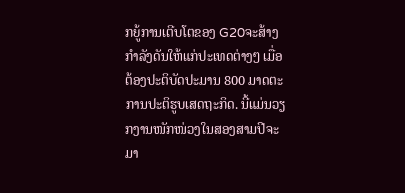ກຍູ້ການເຕີບໂຕຂອງ G20ຈະສ້າງກຳລັງດັນໃຫ້ແກ່ປະເທດຕ່າງໆ ເມື່ອຕ້ອງປະຕິບັດປະມານ 800 ມາດຕະການປະຕິຮູບເສດຖະກິດ. ນີ້ແມ່ນວຽກງານໜັກໜ່ວງໃນສອງສາມປີຈະມາ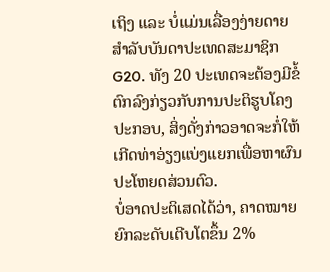ເຖິງ ແລະ ບໍ່ແມ່ນເລື່ອງງ່າຍດາຍສຳລັບບັນດາປະເທດສະມາຊິກ G20. ທັງ 20 ປະເທດຈະຕ້ອງມີຂໍ້ຕົກລົງກ່ຽວກັບການປະຕິຮູບໂຄງປະກອບ, ສິ່ງດັ່ງກ່າວອາດຈະກໍ່ໃຫ້ເກີດທ່າອ່ຽງແບ່ງແຍກເພື່ອຫາຜົນປະໂຫຍດສ່ວນຕົວ.
ບໍ່ອາດປະຕິເສດໄດ້ວ່າ, ຄາດໝາຍຍົກລະດັບເຕີບໂຕຂຶ້ນ 2%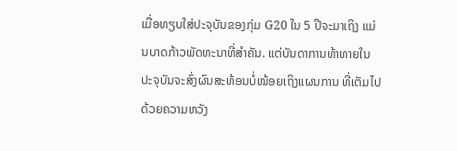ເມື່ອທຽບໃສ່ປະຈຸບັນຂອງກຸ່ມ G20 ໃນ 5 ປີຈະມາເຖິງ ແມ່ນບາດກ້າວພັດທະນາທີ່ສຳຄັນ. ແຕ່ບັນດາການທ້າທາຍໃນປະຈຸບັນຈະສົ່ງຜົນສະທ້ອນບໍ່ໜ້ອຍເຖິງແຜນການ ທີ່ເຕັມໄປດ້ວຍຄວາມຫວັງ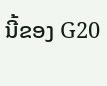ນີ້ຂອງ G20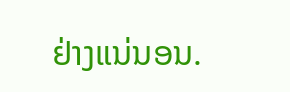ຢ່າງແນ່ນອນ.